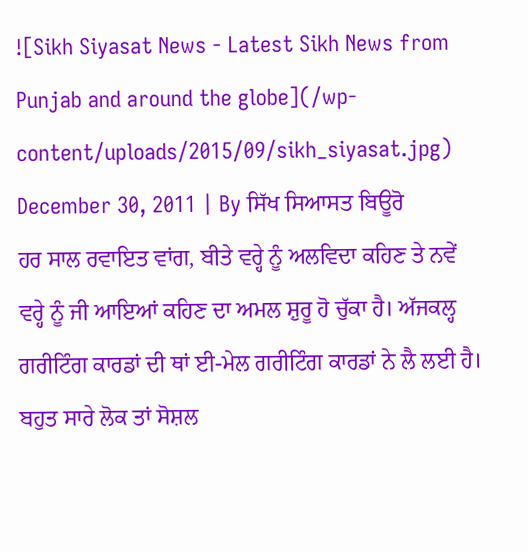![Sikh Siyasat News - Latest Sikh News from Punjab and around the globe](/wp-content/uploads/2015/09/sikh_siyasat.jpg)
December 30, 2011 | By ਸਿੱਖ ਸਿਆਸਤ ਬਿਊਰੋ
ਹਰ ਸਾਲ ਰਵਾਇਤ ਵਾਂਗ, ਬੀਤੇ ਵਰ੍ਹੇ ਨੂੰ ਅਲਵਿਦਾ ਕਹਿਣ ਤੇ ਨਵੇਂ ਵਰ੍ਹੇ ਨੂੰ ਜੀ ਆਇਆਂ ਕਹਿਣ ਦਾ ਅਮਲ ਸ਼ੁਰੂ ਹੋ ਚੁੱਕਾ ਹੈ। ਅੱਜਕਲ੍ਹ ਗਰੀਟਿੰਗ ਕਾਰਡਾਂ ਦੀ ਥਾਂ ਈ-ਮੇਲ ਗਰੀਟਿੰਗ ਕਾਰਡਾਂ ਨੇ ਲੈ ਲਈ ਹੈ। ਬਹੁਤ ਸਾਰੇ ਲੋਕ ਤਾਂ ਸੋਸ਼ਲ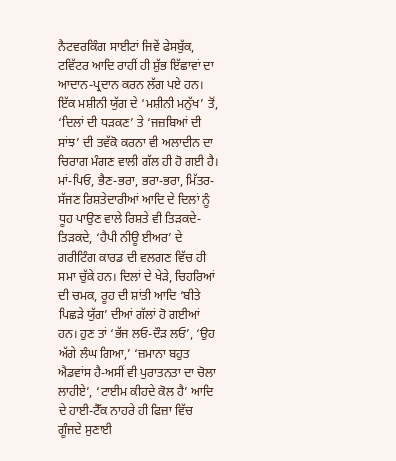ਨੈਟਵਰਕਿੰਗ ਸਾਈਟਾਂ ਜਿਵੇਂ ਫੇਸਬੁੱਕ, ਟਵਿੱਟਰ ਆਦਿ ਰਾਹੀਂ ਹੀ ਸ਼ੁੱਭ ਇੱਛਾਵਾਂ ਦਾ ਆਦਾਨ-ਪ੍ਰਦਾਨ ਕਰਨ ਲੱਗ ਪਏ ਹਨ। ਇੱਕ ਮਸ਼ੀਨੀ ਯੁੱਗ ਦੇ ‘ਮਸ਼ੀਨੀ ਮਨੁੱਖ’ ਤੋਂ, ‘ਦਿਲਾਂ ਦੀ ਧੜਕਣ’ ਤੇ ‘ਜਜ਼ਬਿਆਂ ਦੀ ਸਾਂਝ’ ਦੀ ਤਵੱਕੋ ਕਰਨਾ ਵੀ ਅਲਾਦੀਨ ਦਾ ਚਿਰਾਗ ਮੰਗਣ ਵਾਲੀ ਗੱਲ ਹੀ ਹੋ ਗਈ ਹੈ। ਮਾਂ-ਪਿਓ, ਭੈਣ-ਭਰਾ, ਭਰਾ-ਭਰਾ, ਮਿੱਤਰ-ਸੱਜਣ ਰਿਸ਼ਤੇਦਾਰੀਆਂ ਆਦਿ ਦੇ ਦਿਲਾਂ ਨੂੰ ਧੂਹ ਪਾਉਣ ਵਾਲੇ ਰਿਸ਼ਤੇ ਵੀ ਤਿੜਕਦੇ-ਤਿੜਕਦੇ, ‘ਹੈਪੀ ਨੀਊ ਈਅਰ’ ਦੇ ਗਰੀਟਿੰਗ ਕਾਰਡ ਦੀ ਵਲਗਣ ਵਿੱਚ ਹੀ ਸਮਾ ਚੁੱਕੇ ਹਨ। ਦਿਲਾਂ ਦੇ ਖੇੜੇ, ਚਿਹਰਿਆਂ ਦੀ ਚਮਕ, ਰੂਹ ਦੀ ਸ਼ਾਂਤੀ ਆਦਿ ‘ਬੀਤੇ ਪਿਛੜੇ ਯੁੱਗ’ ਦੀਆਂ ਗੱਲਾਂ ਹੋ ਗਈਆਂ ਹਨ। ਹੁਣ ਤਾਂ ‘ਭੱਜ ਲਓ-ਦੌੜ ਲਓ’, ‘ਉਹ ਅੱਗੇ ਲੰਘ ਗਿਆ,’ ‘ਜ਼ਮਾਨਾ ਬਹੁਤ ਐਡਵਾਂਸ ਹੈ-ਅਸੀਂ ਵੀ ਪੁਰਾਤਨਤਾ ਦਾ ਚੋਲਾ ਲਾਹੀਏ’, ‘ਟਾਈਮ ਕੀਹਦੇ ਕੋਲ ਹੈ’ ਆਦਿ ਦੇ ਹਾਈ-ਟੈੱਕ ਨਾਹਰੇ ਹੀ ਫਿਜ਼ਾ ਵਿੱਚ ਗੂੰਜਦੇ ਸੁਣਾਈ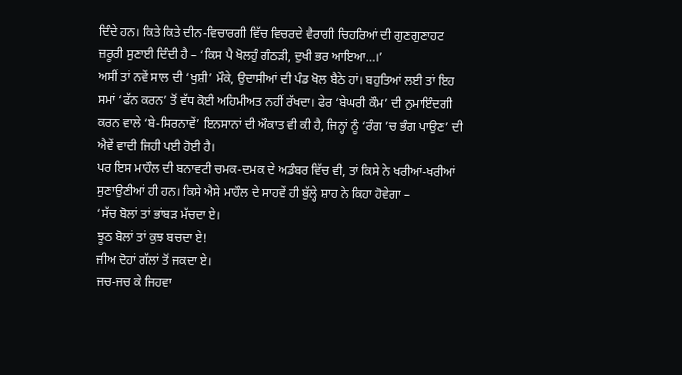ਦਿੰਦੇ ਹਨ। ਕਿਤੇ ਕਿਤੇ ਦੀਨ-ਵਿਚਾਰਗੀ ਵਿੱਚ ਵਿਚਰਦੇ ਵੈਰਾਗੀ ਚਿਹਰਿਆਂ ਦੀ ਗੁਣਗੁਣਾਹਟ ਜ਼ਰੂਰੀ ਸੁਣਾਈ ਦਿੰਦੀ ਹੈ – ‘ਕਿਸ ਪੈ ਖੋਲਹੁੰ ਗੰਠੜੀ, ਦੁਖੀ ਭਰ ਆਇਆ…।’
ਅਸੀਂ ਤਾਂ ਨਵੇਂ ਸਾਲ ਦੀ ‘ਖੁਸ਼ੀ’ ਮੌਕੇ, ਉਦਾਸੀਆਂ ਦੀ ਪੰਡ ਖੋਲ ਬੈਠੇ ਹਾਂ। ਬਹੁਤਿਆਂ ਲਈ ਤਾਂ ਇਹ ਸਮਾਂ ‘ਫੱਨ ਕਰਨ’ ਤੋਂ ਵੱਧ ਕੋਈ ਅਹਿਮੀਅਤ ਨਹੀਂ ਰੱਖਦਾ। ਫੇਰ ‘ਬੇਘਰੀ ਕੌਮ’ ਦੀ ਨੁਮਾਇੰਦਗੀ ਕਰਨ ਵਾਲੇ ‘ਬੇ-ਸਿਰਨਾਵੇਂ’ ਇਨਸਾਨਾਂ ਦੀ ਔਕਾਤ ਵੀ ਕੀ ਹੈ, ਜਿਨ੍ਹਾਂ ਨੂੰ ‘ਰੰਗ ’ਚ ਭੰਗ ਪਾਉਣ’ ਦੀ ਐਵੇਂ ਵਾਦੀ ਜਿਹੀ ਪਈ ਹੋਈ ਹੈ।
ਪਰ ਇਸ ਮਾਹੌਲ ਦੀ ਬਨਾਵਟੀ ਚਮਕ-ਦਮਕ ਦੇ ਅਡੰਬਰ ਵਿੱਚ ਵੀ, ਤਾਂ ਕਿਸੇ ਨੇ ਖਰੀਆਂ-ਖਰੀਆਂ ਸੁਣਾਉਣੀਆਂ ਹੀ ਹਨ। ਕਿਸੇ ਐਸੇ ਮਾਹੌਲ ਦੇ ਸਾਹਵੇਂ ਹੀ ਬੁੱਲ੍ਹੇ ਸ਼ਾਹ ਨੇ ਕਿਹਾ ਹੋਵੇਗਾ –
‘ਸੱਚ ਬੋਲਾਂ ਤਾਂ ਭਾਂਬੜ ਮੱਚਦਾ ਏ।
ਝੂਠ ਬੋਲਾਂ ਤਾਂ ਕੁਝ ਬਚਦਾ ਏ!
ਜੀਅ ਦੋਹਾਂ ਗੱਲਾਂ ਤੋਂ ਜਕਦਾ ਏ।
ਜਚ-ਜਚ ਕੇ ਜਿਹਵਾ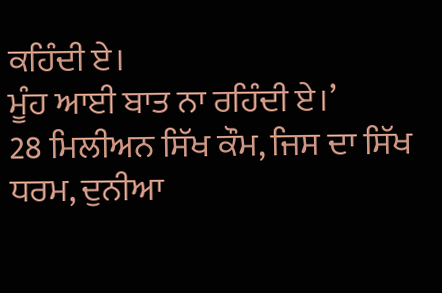ਕਹਿੰਦੀ ਏ।
ਮੂੰਹ ਆਈ ਬਾਤ ਨਾ ਰਹਿੰਦੀ ਏ।’
28 ਮਿਲੀਅਨ ਸਿੱਖ ਕੌਮ, ਜਿਸ ਦਾ ਸਿੱਖ ਧਰਮ, ਦੁਨੀਆ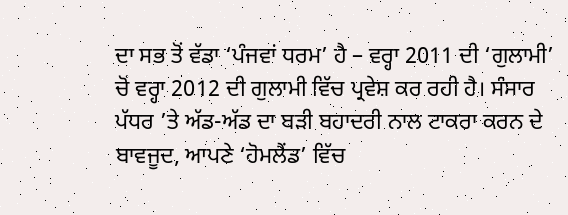ਦਾ ਸਭ ਤੋਂ ਵੱਡਾ ‘ਪੰਜਵਾਂ ਧਰਮ’ ਹੈ – ਵਰ੍ਹਾ 2011 ਦੀ ‘ਗੁਲਾਮੀ’ ਚੋਂ ਵਰ੍ਹਾ 2012 ਦੀ ਗੁਲਾਮੀ ਵਿੱਚ ਪ੍ਰਵੇਸ਼ ਕਰ ਰਹੀ ਹੈ। ਸੰਸਾਰ ਪੱਧਰ ’ਤੇ ਅੱਡ-ਅੱਡ ਦਾ ਬੜੀ ਬਹਾਦਰੀ ਨਾਲ ਟਾਕਰਾ ਕਰਨ ਦੇ ਬਾਵਜੂਦ, ਆਪਣੇ ‘ਹੋਮਲੈਂਡ’ ਵਿੱਚ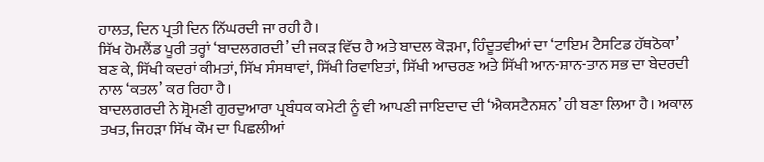ਹਾਲਤ, ਦਿਨ ਪ੍ਰਤੀ ਦਿਨ ਨਿੱਘਰਦੀ ਜਾ ਰਹੀ ਹੈ।
ਸਿੱਖ ਹੋਮਲੈਂਡ ਪੂਰੀ ਤਰ੍ਹਾਂ ‘ਬਾਦਲਗਰਦੀ’ ਦੀ ਜਕੜ ਵਿੱਚ ਹੈ ਅਤੇ ਬਾਦਲ ਕੋੜਮਾ, ਹਿੰਦੂਤਵੀਆਂ ਦਾ ‘ਟਾਇਮ ਟੈਸਟਿਡ ਹੱਥਠੋਕਾ’ ਬਣ ਕੇ, ਸਿੱਖੀ ਕਦਰਾਂ ਕੀਮਤਾਂ, ਸਿੱਖ ਸੰਸਥਾਵਾਂ, ਸਿੱਖੀ ਰਿਵਾਇਤਾਂ, ਸਿੱਖੀ ਆਚਰਣ ਅਤੇ ਸਿੱਖੀ ਆਨ-ਸ਼ਾਨ-ਤਾਨ ਸਭ ਦਾ ਬੇਦਰਦੀ ਨਾਲ ‘ਕਤਲ’ ਕਰ ਰਿਹਾ ਹੈ।
ਬਾਦਲਗਰਦੀ ਨੇ ਸ਼੍ਰੋਮਣੀ ਗੁਰਦੁਆਰਾ ਪ੍ਰਬੰਧਕ ਕਮੇਟੀ ਨੂੰ ਵੀ ਆਪਣੀ ਜਾਇਦਾਦ ਦੀ ‘ਐਕਸਟੈਨਸ਼ਨ’ ਹੀ ਬਣਾ ਲਿਆ ਹੈ। ਅਕਾਲ ਤਖਤ, ਜਿਹੜਾ ਸਿੱਖ ਕੌਮ ਦਾ ਪਿਛਲੀਆਂ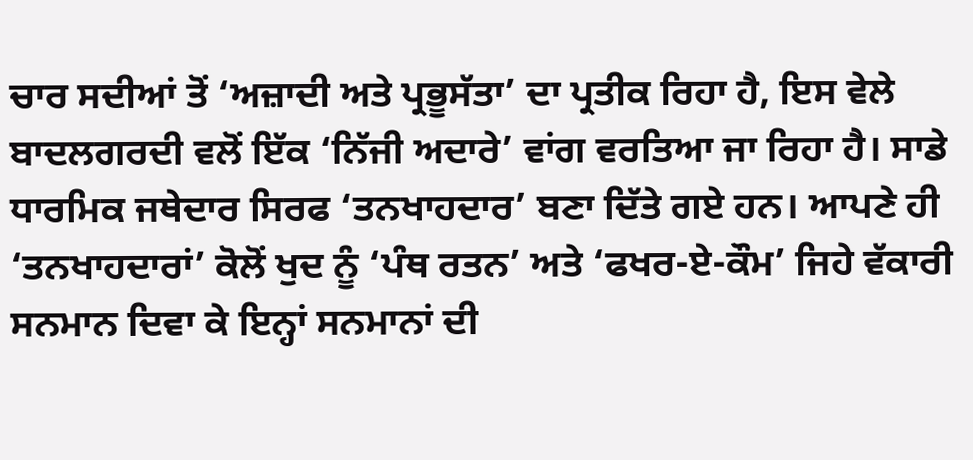ਚਾਰ ਸਦੀਆਂ ਤੋਂ ‘ਅਜ਼ਾਦੀ ਅਤੇ ਪ੍ਰਭੂਸੱਤਾ’ ਦਾ ਪ੍ਰਤੀਕ ਰਿਹਾ ਹੈ, ਇਸ ਵੇਲੇ ਬਾਦਲਗਰਦੀ ਵਲੋਂ ਇੱਕ ‘ਨਿੱਜੀ ਅਦਾਰੇ’ ਵਾਂਗ ਵਰਤਿਆ ਜਾ ਰਿਹਾ ਹੈ। ਸਾਡੇ ਧਾਰਮਿਕ ਜਥੇਦਾਰ ਸਿਰਫ ‘ਤਨਖਾਹਦਾਰ’ ਬਣਾ ਦਿੱਤੇ ਗਏ ਹਨ। ਆਪਣੇ ਹੀ ‘ਤਨਖਾਹਦਾਰਾਂ’ ਕੋਲੋਂ ਖੁਦ ਨੂੰ ‘ਪੰਥ ਰਤਨ’ ਅਤੇ ‘ਫਖਰ-ਏ-ਕੌਮ’ ਜਿਹੇ ਵੱਕਾਰੀ ਸਨਮਾਨ ਦਿਵਾ ਕੇ ਇਨ੍ਹਾਂ ਸਨਮਾਨਾਂ ਦੀ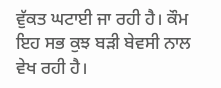ਵੁੱਕਤ ਘਟਾਈ ਜਾ ਰਹੀ ਹੈ। ਕੌਮ ਇਹ ਸਭ ਕੁਝ ਬੜੀ ਬੇਵਸੀ ਨਾਲ ਵੇਖ ਰਹੀ ਹੈ।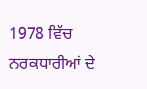1978 ਵਿੱਚ ਨਰਕਧਾਰੀਆਂ ਦੇ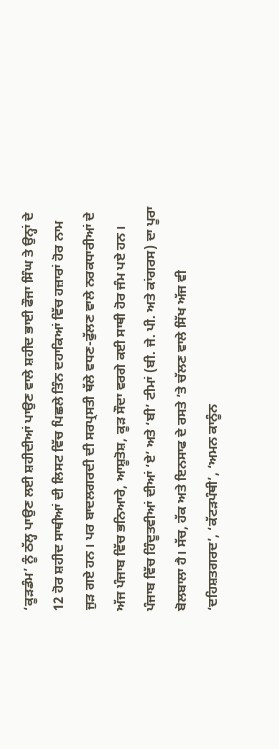‘ਕੂੜਡੰਮ’ ਨੂੰ ਠੱਲ੍ਹ ਪਾਉਣ ਲਈ ਸ਼ਹੀਦੀਆਂ ਪਾਉਣ ਵਾਲੇ ਸ਼ਹੀਦ ਭਾਈ ਫੌਜਾ ਸਿੰਘ ਤੇ ਉਨ੍ਹਾਂ ਦੇ 12 ਹੋਰ ਸ਼ਹੀਦ ਸਾਥੀਆਂ ਦੀ ਲਿਸਟ ਵਿੱਚ ਪਿਛਲੇ ਤਿੰਨ ਦਹਾਕਿਆਂ ਵਿੱਚ ਹਜ਼ਾਰਾਂ ਹੋਰ ਨਾਮ ਜੁੜ ਗਏ ਹਨ। ਪਰ ਬਾਦਲਗਰਦੀ ਦੀ ਸਰਪ੍ਰਸਤੀ ਥੱਲੇ ਵਧਣ-ਫੁੱਲਣ ਵਾਲੇ ਨਰਕਧਾਰੀਆਂ ਦੇ ਅੱਜ ਪੰਜਾਬ ਵਿੱਚ ਭਨਿਆਰੇ, ਆਸ਼ੂਤੋਸ਼, ਕੂੜ ਸੌਦਾ ਵਰਗੇ ਕਈ ਸਾਥੀ ਹੋਰ ਜੰਮ ਪਏ ਹਨ। ਪੰਜਾਬ ਵਿੱਚ ਹਿੰਦੂਤਵੀਆਂ ਦੀਆਂ ‘ਏ’ ਅਤੇ ‘ਬੀ’ ਟੀਮਾਂ (ਬੀ. ਜੇ. ਪੀ. ਅਤੇ ਕਾਂਗਰਸ) ਦਾ ਪੂਰਾ ਬੋਲਬਾਲਾ ਹੈ। ਸੱਚ, ਹੱਕ ਅਤੇ ਇਨਸਾਫ ਦੇ ਰਸਤੇ ’ਤੇ ਚੱਲਣ ਵਾਲੇ ਸਿੱਖ ਅੱਜ ਵੀ ‘ਦਹਿਸ਼ਤਗਰਦ’, ‘ਕੱਟੜਪੰਥੀ’, ‘ਅਮਨ ਕਾਨੂੰਨ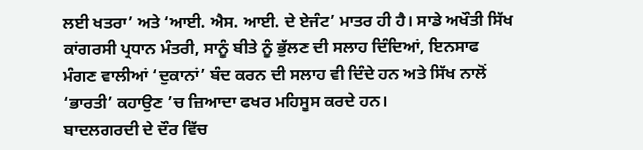ਲਈ ਖਤਰਾ’ ਅਤੇ ‘ਆਈ. ਐਸ. ਆਈ. ਦੇ ਏਜੰਟ’ ਮਾਤਰ ਹੀ ਹੈ। ਸਾਡੇ ਅਖੌਤੀ ਸਿੱਖ ਕਾਂਗਰਸੀ ਪ੍ਰਧਾਨ ਮੰਤਰੀ, ਸਾਨੂੰ ਬੀਤੇ ਨੂੰ ਭੁੱਲਣ ਦੀ ਸਲਾਹ ਦਿੰਦਿਆਂ, ਇਨਸਾਫ ਮੰਗਣ ਵਾਲੀਆਂ ‘ਦੁਕਾਨਾਂ’ ਬੰਦ ਕਰਨ ਦੀ ਸਲਾਹ ਵੀ ਦਿੰਦੇ ਹਨ ਅਤੇ ਸਿੱਖ ਨਾਲੋਂ ‘ਭਾਰਤੀ’ ਕਹਾਉਣ ’ਚ ਜ਼ਿਆਦਾ ਫਖਰ ਮਹਿਸੂਸ ਕਰਦੇ ਹਨ।
ਬਾਦਲਗਰਦੀ ਦੇ ਦੌਰ ਵਿੱਚ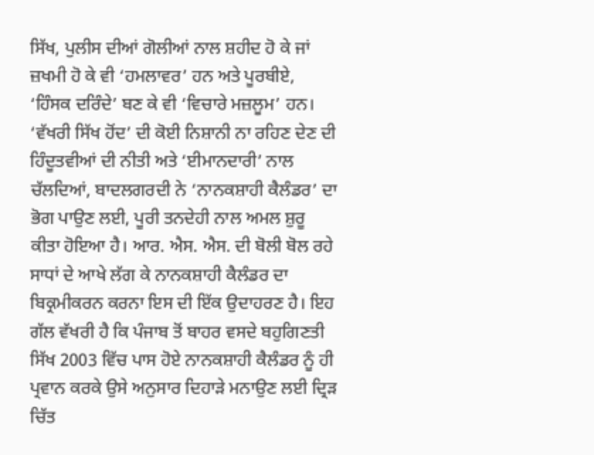ਸਿੱਖ, ਪੁਲੀਸ ਦੀਆਂ ਗੋਲੀਆਂ ਨਾਲ ਸ਼ਹੀਦ ਹੋ ਕੇ ਜਾਂ ਜ਼ਖਮੀ ਹੋ ਕੇ ਵੀ ‘ਹਮਲਾਵਰ’ ਹਨ ਅਤੇ ਪੂਰਬੀਏ, ‘ਹਿੰਸਕ ਦਰਿੰਦੇ’ ਬਣ ਕੇ ਵੀ ‘ਵਿਚਾਰੇ ਮਜ਼ਲੂਮ’ ਹਨ। ‘ਵੱਖਰੀ ਸਿੱਖ ਹੋਂਦ’ ਦੀ ਕੋਈ ਨਿਸ਼ਾਨੀ ਨਾ ਰਹਿਣ ਦੇਣ ਦੀ ਹਿੰਦੂਤਵੀਆਂ ਦੀ ਨੀਤੀ ਅਤੇ ‘ਈਮਾਨਦਾਰੀ’ ਨਾਲ ਚੱਲਦਿਆਂ, ਬਾਦਲਗਰਦੀ ਨੇ ‘ਨਾਨਕਸ਼ਾਹੀ ਕੈਲੰਡਰ’ ਦਾ ਭੋਗ ਪਾਉਣ ਲਈ, ਪੂਰੀ ਤਨਦੇਹੀ ਨਾਲ ਅਮਲ ਸ਼ੁਰੂ ਕੀਤਾ ਹੋਇਆ ਹੈ। ਆਰ. ਐਸ. ਐਸ. ਦੀ ਬੋਲੀ ਬੋਲ ਰਹੇ ਸਾਧਾਂ ਦੇ ਆਖੇ ਲੱਗ ਕੇ ਨਾਨਕਸ਼ਾਹੀ ਕੈਲੰਡਰ ਦਾ ਬਿਕ੍ਰਮੀਕਰਨ ਕਰਨਾ ਇਸ ਦੀ ਇੱਕ ਉਦਾਹਰਣ ਹੈ। ਇਹ ਗੱਲ ਵੱਖਰੀ ਹੈ ਕਿ ਪੰਜਾਬ ਤੋਂ ਬਾਹਰ ਵਸਦੇ ਬਹੁਗਿਣਤੀ ਸਿੱਖ 2003 ਵਿੱਚ ਪਾਸ ਹੋਏ ਨਾਨਕਸ਼ਾਹੀ ਕੈਲੰਡਰ ਨੂੰ ਹੀ ਪ੍ਰਵਾਨ ਕਰਕੇ ਉਸੇ ਅਨੁਸਾਰ ਦਿਹਾੜੇ ਮਨਾਉਣ ਲਈ ਦ੍ਰਿੜ ਚਿੱਤ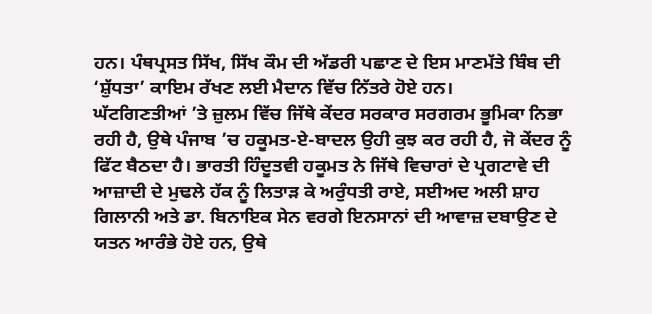ਹਨ। ਪੰਥਪ੍ਰਸਤ ਸਿੱਖ, ਸਿੱਖ ਕੌਮ ਦੀ ਅੱਡਰੀ ਪਛਾਣ ਦੇ ਇਸ ਮਾਣਮੱਤੇ ਬਿੰਬ ਦੀ ‘ਸ਼ੁੱਧਤਾ’ ਕਾਇਮ ਰੱਖਣ ਲਈ ਮੈਦਾਨ ਵਿੱਚ ਨਿੱਤਰੇ ਹੋਏ ਹਨ।
ਘੱਟਗਿਣਤੀਆਂ ’ਤੇ ਜ਼ੁਲਮ ਵਿੱਚ ਜਿੱਥੇ ਕੇਂਦਰ ਸਰਕਾਰ ਸਰਗਰਮ ਭੂਮਿਕਾ ਨਿਭਾ ਰਹੀ ਹੈ, ਉਥੇ ਪੰਜਾਬ ’ਚ ਹਕੂਮਤ-ਏ-ਬਾਦਲ ਉਹੀ ਕੁਝ ਕਰ ਰਹੀ ਹੈ, ਜੋ ਕੇਂਦਰ ਨੂੰ ਫਿੱਟ ਬੈਠਦਾ ਹੈ। ਭਾਰਤੀ ਹਿੰਦੂਤਵੀ ਹਕੂਮਤ ਨੇ ਜਿੱਥੇ ਵਿਚਾਰਾਂ ਦੇ ਪ੍ਰਗਟਾਵੇ ਦੀ ਆਜ਼ਾਦੀ ਦੇ ਮੁਢਲੇ ਹੱਕ ਨੂੰ ਲਿਤਾੜ ਕੇ ਅਰੁੰਧਤੀ ਰਾਏ, ਸਈਅਦ ਅਲੀ ਸ਼ਾਹ ਗਿਲਾਨੀ ਅਤੇ ਡਾ. ਬਿਨਾਇਕ ਸੇਨ ਵਰਗੇ ਇਨਸਾਨਾਂ ਦੀ ਆਵਾਜ਼ ਦਬਾਉਣ ਦੇ ਯਤਨ ਆਰੰਭੇ ਹੋਏ ਹਨ, ਉਥੇ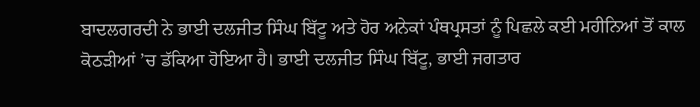ਬਾਦਲਗਰਦੀ ਨੇ ਭਾਈ ਦਲਜੀਤ ਸਿੰਘ ਬਿੱਟੂ ਅਤੇ ਹੋਰ ਅਨੇਕਾਂ ਪੰਥਪ੍ਰਸਤਾਂ ਨੂੰ ਪਿਛਲੇ ਕਈ ਮਹੀਨਿਆਂ ਤੋਂ ਕਾਲ ਕੋਠੜੀਆਂ ’ਚ ਡੱਕਿਆ ਹੋਇਆ ਹੈ। ਭਾਈ ਦਲਜੀਤ ਸਿੰਘ ਬਿੱਟੂ, ਭਾਈ ਜਗਤਾਰ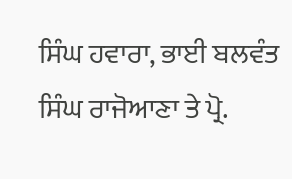ਸਿੰਘ ਹਵਾਰਾ, ਭਾਈ ਬਲਵੰਤ ਸਿੰਘ ਰਾਜੋਆਣਾ ਤੇ ਪ੍ਰੋ.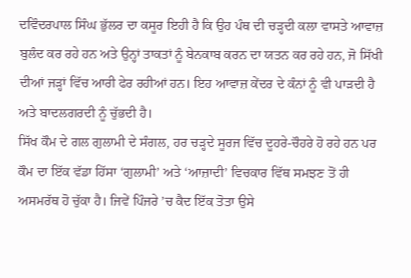ਦਵਿੰਦਰਪਾਲ ਸਿੰਘ ਭੁੱਲਰ ਦਾ ਕਸੂਰ ਇਹੀ ਹੈ ਕਿ ਉਹ ਪੰਥ ਦੀ ਚੜ੍ਹਦੀ ਕਲਾ ਵਾਸਤੇ ਆਵਾਜ਼ ਬੁਲੰਦ ਕਰ ਰਹੇ ਹਨ ਅਤੇ ਉਨ੍ਹਾਂ ਤਾਕਤਾਂ ਨੂੰ ਬੇਨਕਾਬ ਕਰਨ ਦਾ ਯਤਨ ਕਰ ਰਹੇ ਹਨ, ਜੋ ਸਿੱਖੀ ਦੀਆਂ ਜੜ੍ਹਾਂ ਵਿੱਚ ਆਰੀ ਫੇਰ ਰਹੀਆਂ ਹਨ। ਇਹ ਆਵਾਜ਼ ਕੇਂਦਰ ਦੇ ਕੰਨਾਂ ਨੂੰ ਵੀ ਪਾੜਦੀ ਹੈ ਅਤੇ ਬਾਦਲਗਰਦੀ ਨੂੰ ਚੁੱਭਦੀ ਹੈ।
ਸਿੱਖ ਕੌਮ ਦੇ ਗਲ ਗੁਲਾਮੀ ਦੇ ਸੰਗਲ, ਹਰ ਚੜ੍ਹਦੇ ਸੂਰਜ ਵਿੱਚ ਦੂਹਰੇ-ਚੌਹਰੇ ਹੋ ਰਹੇ ਹਨ ਪਰ ਕੌਮ ਦਾ ਇੱਕ ਵੱਡਾ ਹਿੱਸਾ ‘ਗੁਲਾਮੀ’ ਅਤੇ ‘ਆਜ਼ਾਦੀ’ ਵਿਚਕਾਰ ਵਿੱਥ ਸਮਝਣ ਤੋਂ ਹੀ ਅਸਮਰੱਥ ਹੋ ਚੁੱਕਾ ਹੈ। ਜਿਵੇਂ ਪਿੰਜਰੇ ’ਚ ਕੈਦ ਇੱਕ ਤੋਤਾ ਉਸੇ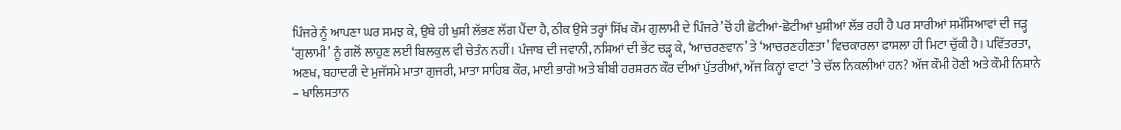ਪਿੰਜਰੇ ਨੂੰ ਆਪਣਾ ਘਰ ਸਮਝ ਕੇ, ਉਥੇ ਹੀ ਖੁਸ਼ੀ ਲੱਭਣ ਲੱਗ ਪੈਂਦਾ ਹੈ, ਠੀਕ ਉਸੇ ਤਰ੍ਹਾਂ ਸਿੱਖ ਕੌਮ ਗੁਲਾਮੀ ਦੇ ਪਿੰਜਰੇ ’ਚੋਂ ਹੀ ਛੋਟੀਆਂ-ਛੋਟੀਆਂ ਖੁਸ਼ੀਆਂ ਲੱਭ ਰਹੀ ਹੈ ਪਰ ਸਾਰੀਆਂ ਸਮੱਸਿਆਵਾਂ ਦੀ ਜੜ੍ਹ ‘ਗੁਲਾਮੀ’ ਨੂੰ ਗਲੋਂ ਲਾਹੁਣ ਲਈ ਬਿਲਕੁਲ ਵੀ ਚੇਤੰਨ ਨਹੀਂ। ਪੰਜਾਬ ਦੀ ਜਵਾਨੀ, ਨਸ਼ਿਆਂ ਦੀ ਭੇਂਟ ਚੜ੍ਹ ਕੇ, ‘ਆਚਰਣਵਾਨ’ ਤੇ ‘ਆਚਰਣਹੀਣਤਾ’ ਵਿਚਕਾਰਲਾ ਫਾਸਲਾ ਹੀ ਮਿਟਾ ਚੁੱਕੀ ਹੈ। ਪਵਿੱਤਰਤਾ, ਅਣਖ, ਬਹਾਦਰੀ ਦੇ ਮੁਜੱਸਮੇ ਮਾਤਾ ਗੁਜਰੀ, ਮਾਤਾ ਸਾਹਿਬ ਕੌਰ, ਮਾਈ ਭਾਗੋ ਅਤੇ ਬੀਬੀ ਹਰਸ਼ਰਨ ਕੌਰ ਦੀਆਂ ਪੁੱਤਰੀਆਂ, ਅੱਜ ਕਿਨ੍ਹਾਂ ਵਾਟਾਂ ’ਤੇ ਚੱਲ ਨਿਕਲੀਆਂ ਹਨ? ਅੱਜ ਕੌਮੀ ਹੋਣੀ ਅਤੇ ਕੌਮੀ ਨਿਸ਼ਾਨੇ – ਖਾਲਿਸਤਾਨ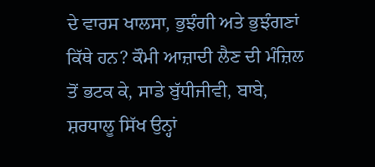ਦੇ ਵਾਰਸ ਖਾਲਸਾ, ਭੁਝੰਗੀ ਅਤੇ ਭੁਝੰਗਣਾਂ ਕਿੱਥੇ ਹਨ? ਕੌਮੀ ਆਜ਼ਾਦੀ ਲੈਣ ਦੀ ਮੰਜ਼ਿਲ ਤੋਂ ਭਟਕ ਕੇ, ਸਾਡੇ ਬੁੱਧੀਜੀਵੀ, ਬਾਬੇ, ਸ਼ਰਧਾਲੂ ਸਿੱਖ ਉਨ੍ਹਾਂ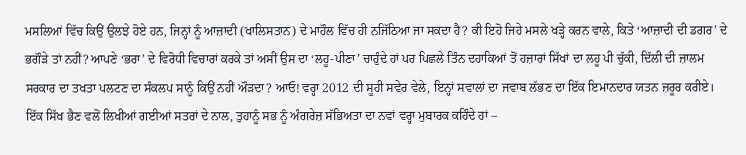ਮਸਲਿਆਂ ਵਿੱਚ ਕਿਉਂ ਉਲਝੇ ਹੋਏ ਹਨ, ਜਿਨ੍ਹਾਂ ਨੂੰ ਆਜ਼ਾਦੀ (ਖਾਲਿਸਤਾਨ) ਦੇ ਮਾਹੌਲ ਵਿੱਚ ਹੀ ਨਜਿੱਠਿਆ ਜਾ ਸਕਦਾ ਹੈ? ਕੀ ਇਹੋ ਜਿਹੇ ਮਸਲੇ ਖੜ੍ਹੇ ਕਰਨ ਵਾਲੇ, ਕਿਤੇ ‘ਆਜ਼ਾਦੀ ਦੀ ਡਗਰ’ ਦੇ ਭਗੌੜੇ ਤਾਂ ਨਹੀਂ? ਆਪਣੇ ‘ਭਰਾ’ ਦੇ ਵਿਰੋਧੀ ਵਿਚਾਰਾਂ ਕਰਕੇ ਤਾਂ ਅਸੀਂ ਉਸ ਦਾ ‘ਲਹੂ-ਪੀਣਾ’ ਚਾਹੁੰਦੇ ਹਾਂ ਪਰ ਪਿਛਲੇ ਤਿੰਨ ਦਹਾਕਿਆਂ ਤੋਂ ਹਜ਼ਾਰਾਂ ਸਿੱਖਾਂ ਦਾ ਲਹੂ ਪੀ ਚੁੱਕੀ, ਦਿੱਲੀ ਦੀ ਜ਼ਾਲਮ ਸਰਕਾਰ ਦਾ ਤਖਤਾ ਪਲਟਣ ਦਾ ਸੰਕਲਪ ਸਾਨੂੰ ਕਿਉਂ ਨਹੀਂ ਔੜਦਾ? ਆਓ! ਵਰ੍ਹਾ 2012 ਦੀ ਸੂਹੀ ਸਵੇਰ ਵੇਲੇ, ਇਨ੍ਹਾਂ ਸਵਾਲਾਂ ਦਾ ਜਵਾਬ ਲੱਭਣ ਦਾ ਇੱਕ ਇਮਾਨਦਾਰ ਯਤਨ ਜ਼ਰੂਰ ਕਰੀਏ।
ਇੱਕ ਸਿੱਖ ਭੈਣ ਵਲੋਂ ਲਿਖੀਆਂ ਗਈਆਂ ਸਤਰਾਂ ਦੇ ਨਾਲ, ਤੁਹਾਨੂੰ ਸਭ ਨੂੰ ਅੰਗਰੇਜ਼ ਸੱਭਿਅਤਾ ਦਾ ਨਵਾਂ ਵਰ੍ਹਾ ਮੁਬਾਰਕ ਕਹਿੰਦੇ ਹਾਂ –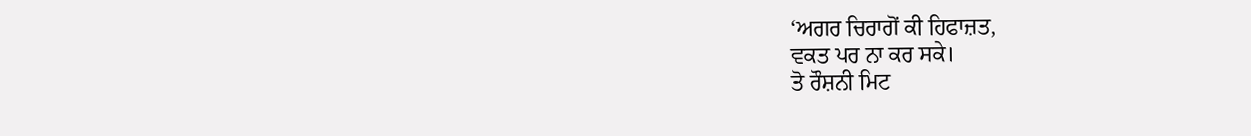‘ਅਗਰ ਚਿਰਾਗੋਂ ਕੀ ਹਿਫਾਜ਼ਤ,
ਵਕਤ ਪਰ ਨਾ ਕਰ ਸਕੇ।
ਤੋ ਰੌਸ਼ਨੀ ਮਿਟ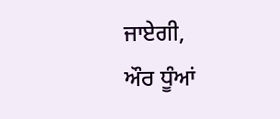ਜਾਏਗੀ,
ਔਰ ਧੂੰਆਂ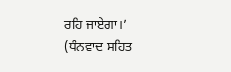ਰਹਿ ਜਾਏਗਾ।’
(ਧੰਨਵਾਦ ਸਹਿਤ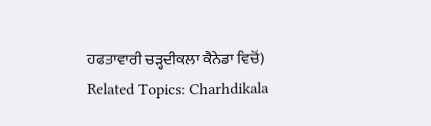ਹਫਤਾਵਾਰੀ ਚੜ੍ਹਦੀਕਲਾ ਕੈਨੇਡਾ ਵਿਚੋਂ)
Related Topics: Charhdikala